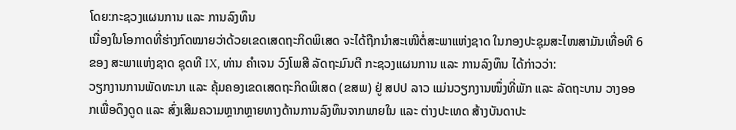ໂດຍ:ກະຊວງແຜນການ ແລະ ການລົງທຶນ
ເນື່ອງໃນໂອກາດທີ່ຮ່າງກົດໝາຍວ່າດ້ວຍເຂດເສດຖະກິດພິເສດ ຈະໄດ້ຖືກນໍາສະເໜີຕໍ່ສະພາແຫ່ງຊາດ ໃນກອງປະຊຸມສະໄໜສາມັນເທື່ອທີ 6 ຂອງ ສະພາແຫ່ງຊາດ ຊຸດທີ IX, ທ່ານ ຄໍາເຈນ ວົງໂພສີ ລັດຖະມົນຕີ ກະຊວງແຜນການ ແລະ ການລົງທຶນ ໄດ້ກ່າວວ່າ:
ວຽກງານການພັດທະນາ ແລະ ຄຸ້ມຄອງເຂດເສດຖະກິດພິເສດ (ຂສພ) ຢູ່ ສປປ ລາວ ແມ່ນວຽກງານໜຶ່ງທີ່ພັກ ແລະ ລັດຖະບານ ວາງອອກເພື່ອດຶງດູດ ແລະ ສົ່ງເສີມຄວາມຫຼາກຫຼາຍທາງດ້ານການລົງທຶນຈາກພາຍໃນ ແລະ ຕ່າງປະເທດ ສ້າງບັນດາປະ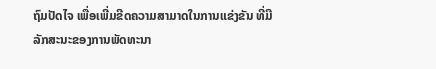ຖົມປັດໄຈ ເພື່ອເພີ່ມຂີດຄວາມສາມາດໃນການແຂ່ງຂັນ ທີ່ມີລັກສະນະຂອງການພັດທະນາ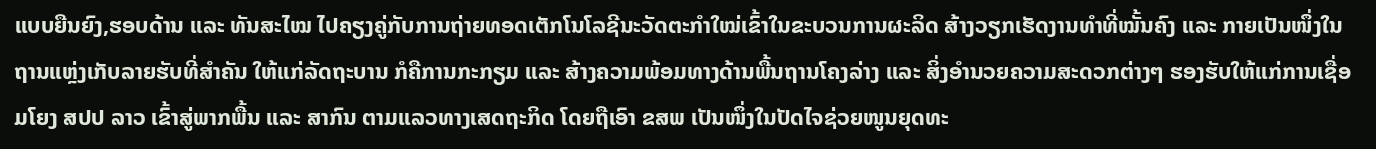ແບບຍືນຍົງ,ຮອບດ້ານ ແລະ ທັນສະໄໝ ໄປຄຽງຄູ່ກັບການຖ່າຍທອດເຕັກໂນໂລຊີນະວັດຕະກຳໃໝ່ເຂົ້າໃນຂະບວນການຜະລິດ ສ້າງວຽກເຮັດງານທໍາທີ່ໝັ້ນຄົງ ແລະ ກາຍເປັນໜຶ່ງໃນຖານແຫຼ່ງເກັບລາຍຮັບທີ່ສໍາຄັນ ໃຫ້ແກ່ລັດຖະບານ ກໍຄືການກະກຽມ ແລະ ສ້າງຄວາມພ້ອມທາງດ້ານພື້ນຖານໂຄງລ່າງ ແລະ ສິ່ງອຳນວຍຄວາມສະດວກຕ່າງໆ ຮອງຮັບໃຫ້ແກ່ການເຊື່ອມໂຍງ ສປປ ລາວ ເຂົ້າສູ່ພາກພື້ນ ແລະ ສາກົນ ຕາມແລວທາງເສດຖະກິດ ໂດຍຖືເອົາ ຂສພ ເປັນໜຶ່ງໃນປັດໄຈຊ່ວຍໜູນຍຸດທະ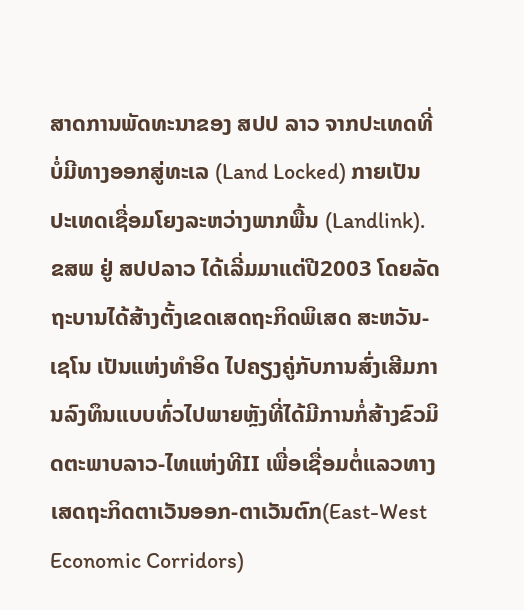ສາດການພັດທະນາຂອງ ສປປ ລາວ ຈາກປະເທດທີ່ບໍ່ມີທາງອອກສູ່ທະເລ (Land Locked) ກາຍເປັນປະເທດເຊື່ອມໂຍງລະຫວ່າງພາກພື້ນ (Landlink).
ຂສພ ຢູ່ ສປປລາວ ໄດ້ເລີ່ມມາແຕ່ປີ2003 ໂດຍລັດຖະບານໄດ້ສ້າງຕັ້ງເຂດເສດຖະກິດພິເສດ ສະຫວັນ-ເຊໂນ ເປັນແຫ່ງທຳອິດ ໄປຄຽງຄູ່ກັບການສົ່ງເສີມການລົງທຶນແບບທົ່ວໄປພາຍຫຼັງທີ່ໄດ້ມີການກໍ່ສ້າງຂົວມິດຕະພາບລາວ-ໄທແຫ່ງທີII ເພື່ອເຊື່ອມຕໍ່ແລວທາງເສດຖະກິດຕາເວັນອອກ-ຕາເວັນຕົກ(East-West Economic Corridors)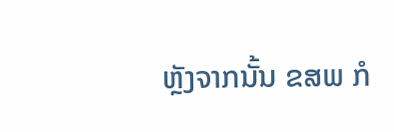ຫຼັງຈາກນັ້ນ ຂສພ ກໍ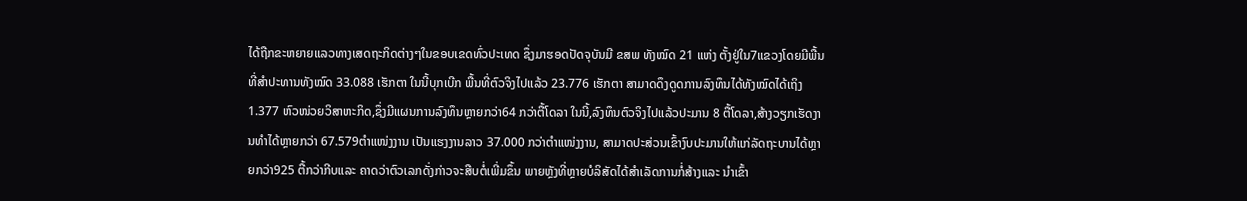ໄດ້ຖືກຂະຫຍາຍແລວທາງເສດຖະກິດຕ່າງໆໃນຂອບເຂດທົ່ວປະເທດ ຊຶ່ງມາຮອດປັດຈຸບັນມີ ຂສພ ທັງໝົດ 21 ແຫ່ງ ຕັ້ງຢູ່ໃນ7ແຂວງໂດຍມີພື້ນທີ່ສໍາປະທານທັງໝົດ 33.088 ເຮັກຕາ ໃນນີ້ບຸກເບີກ ພື້ນທີ່ຕົວຈິງໄປແລ້ວ 23.776 ເຮັກຕາ ສາມາດດຶງດູດການລົງທຶນໄດ້ທັງໝົດໄດ້ເຖິງ 1.377 ຫົວໜ່ວຍວິສາຫະກິດ,ຊຶ່ງມີແຜນການລົງທຶນຫຼາຍກວ່າ64 ກວ່າຕື້ໂດລາ ໃນນີ້,ລົງທຶນຕົວຈິງໄປແລ້ວປະມານ 8 ຕື້ໂດລາ,ສ້າງວຽກເຮັດງານທໍາໄດ້ຫຼາຍກວ່າ 67.579ຕໍາແໜ່ງງານ ເປັນແຮງງານລາວ 37.000 ກວ່າຕໍາແໜ່ງງານ, ສາມາດປະສ່ວນເຂົ້າງົບປະມານໃຫ້ແກ່ລັດຖະບານໄດ້ຫຼາຍກວ່າ925 ຕື້ກວ່າກີບແລະ ຄາດວ່າຕົວເລກດັ່ງກ່າວຈະສືບຕໍ່ເພີ່ມຂຶ້ນ ພາຍຫຼັງທີ່ຫຼາຍບໍລິສັດໄດ້ສໍາເລັດການກໍ່ສ້າງແລະ ນໍາເຂົ້າ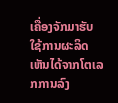ເຄື່ອງຈັກມາຮັບໃຊ້ການຜະລິດ ເຫັນໄດ້ຈາກໂຕເລກການລົງ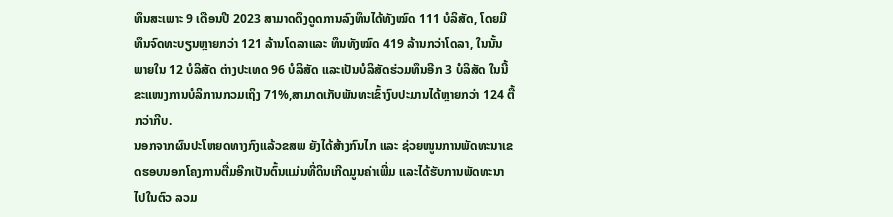ທຶນສະເພາະ 9 ເດືອນປີ 2023 ສາມາດດຶງດູດການລົງທຶນໄດ້ທັງໝົດ 111 ບໍລິສັດ, ໂດຍມີທຶນຈົດທະບຽນຫຼາຍກວ່າ 121 ລ້ານໂດລາແລະ ທຶນທັງໝົດ 419 ລ້ານກວ່າໂດລາ, ໃນນັ້ນພາຍໃນ 12 ບໍລິສັດ ຕ່າງປະເທດ 96 ບໍລິສັດ ແລະເປັນບໍລິສັດຮ່ວມທຶນອີກ 3 ບໍລິສັດ ໃນນີ້ຂະແໜງການບໍລິການກວມເຖິງ 71%,ສາມາດເກັບພັນທະເຂົ້າງົບປະມານໄດ້ຫຼາຍກວ່າ 124 ຕື້ກວ່າກີບ.
ນອກຈາກຜົນປະໂຫຍດທາງກົງແລ້ວຂສພ ຍັງໄດ້ສ້າງກົນໄກ ແລະ ຊ່ວຍໜູນການພັດທະນາເຂດຮອບນອກໂຄງການຕື່ມອີກເປັນຕົ້ນແມ່ນທີ່ດິນເກີດມູນຄ່າເພີ່ມ ແລະໄດ້ຮັບການພັດທະນາໄປໃນຕົວ ລວມ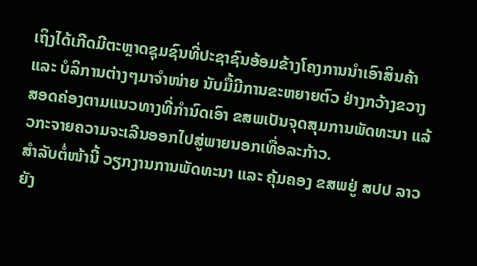ເຖິງໄດ້ເກີດມີຕະຫຼາດຊຸມຊົນທີ່ປະຊາຊົນອ້ອມຂ້າງໂຄງການນໍາເອົາສິນຄ້າ ແລະ ບໍລິການຕ່າງໆມາຈໍາໜ່າຍ ນັບມື້ມີການຂະຫຍາຍຕົວ ຢ່າງກວ້າງຂວາງ ສອດຄ່ອງຕາມແນວທາງທີ່ກຳນົດເອົາ ຂສພເປັນຈຸດສຸມການພັດທະນາ ແລ້ວກະຈາຍຄວາມຈະເລີນອອກໄປສູ່ພາຍນອກເທື່ອລະກ້າວ.
ສໍາລັບຕໍ່ໜ້ານີ້ ວຽກງານການພັດທະນາ ແລະ ຄຸ້ມຄອງ ຂສພຢູ່ ສປປ ລາວ ຍັງ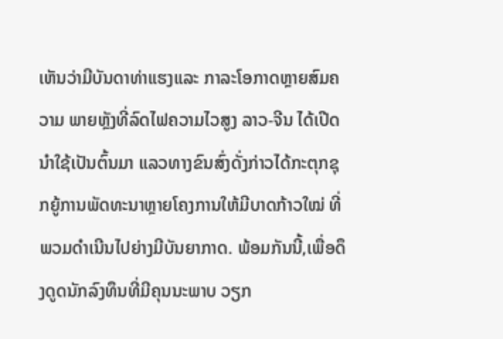ເຫັນວ່າມີບັນດາທ່າແຮງແລະ ກາລະໂອກາດຫຼາຍສົມຄວາມ ພາຍຫຼັງທີ່ລົດໄຟຄວາມໄວສູງ ລາວ-ຈີນ ໄດ້ເປີດນໍາໃຊ້ເປັນຕົ້ນມາ ແລວທາງຂົນສົ່ງດັ່ງກ່າວໄດ້ກະຕຸກຊຸກຍູ້ການພັດທະນາຫຼາຍໂຄງການໃຫ້ມີບາດກ້າວໃໝ່ ທີ່ພວມດຳເນີນໄປຍ່າງມີບັນຍາກາດ. ພ້ອມກັນນີ້,ເພື່ອດຶງດູດນັກລົງທຶນທີ່ມີຄຸນນະພາບ ວຽກ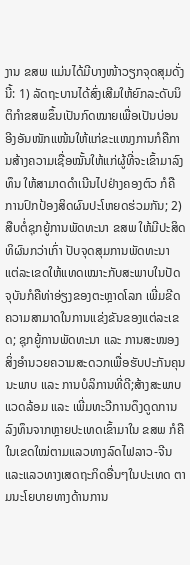ງານ ຂສພ ແມ່ນໄດ້ມີບາງໜ້າວຽກຈຸດສຸມດັ່ງນີ້: 1) ລັດຖະບານໄດ້ສົ່ງເສີມໃຫ້ຍົກລະດັບນິຕິກຳຂສພຂຶ້ນເປັນກົດໝາຍເພື່ອເປັນບ່ອນອີງອັນໜັກແໜ້ນໃຫ້ແກ່ຂະແໜງການກໍຄືການສ້າງຄວາມເຊື່ອໝັ້ນໃຫ້ແກ່ຜູ້ທີ່ຈະເຂົ້າມາລົງທຶນ ໃຫ້ສາມາດດຳເນີນໄປຢ່າງຄອງຕົວ ກໍຄືການປົກປ້ອງສິດຜົນປະໂຫຍດຮ່ວມກັນ; 2) ສືບຕໍ່ຊຸກຍູ້ການພັດທະນາ ຂສພ ໃຫ້ມີປະສິດທິຜົນກວ່າເກົ່າ ປັບຈຸດສຸມການພັດທະນາ ແຕ່ລະເຂດໃຫ້ແທດເໝາະກັບສະພາບໃນປັດຈຸບັນກໍຄືທ່າອ່ຽງຂອງຕະຫຼາດໂລກ ເພີ່ມຂີດຄວາມສາມາດໃນການແຂ່ງຂັນຂອງແຕ່ລະເຂດ; ຊຸກຍູ້ການພັດທະນາ ແລະ ການສະໜອງສິ່ງອໍານວຍຄວາມສະດວກເພື່ອຮັບປະກັນຄຸນນະພາບ ແລະ ການບໍລິການທີ່ດີ;ສ້າງສະພາບແວດລ້ອມ ແລະ ເພີ່ມທະວີການດຶງດູດການລົງທຶນຈາກຫຼາຍປະເທດເຂົ້າມາໃນ ຂສພ ກໍຄືໃນເຂດໃໝ່ຕາມແລວທາງລົດໄຟລາວ-ຈີນແລະແລວທາງເສດຖະກິດອື່ນໆໃນປະເທດ ຕາມນະໂຍບາຍທາງດ້ານການ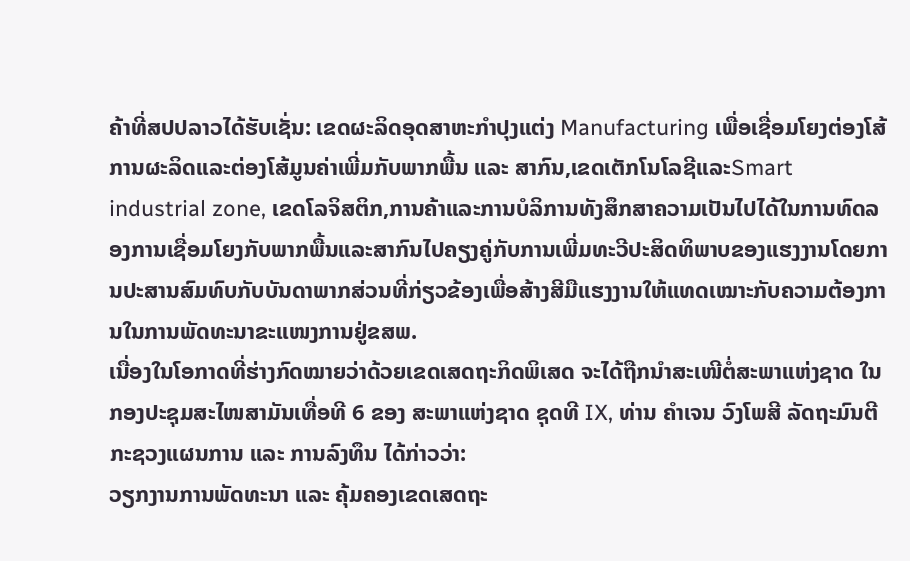ຄ້າທີ່ສປປລາວໄດ້ຮັບເຊັ່ນ: ເຂດຜະລິດອຸດສາຫະກໍາປຸງແຕ່ງ Manufacturing ເພື່ອເຊື່ອມໂຍງຕ່ອງໂສ້ການຜະລິດແລະຕ່ອງໂສ້ມູນຄ່າເພີ່ມກັບພາກພື້ນ ແລະ ສາກົນ,ເຂດເຕັກໂນໂລຊີແລະSmart industrial zone, ເຂດໂລຈິສຕິກ,ການຄ້າແລະການບໍລິການທັງສຶກສາຄວາມເປັນໄປໄດ້ໃນການທົດລອງການເຊື່ອມໂຍງກັບພາກພື້ນແລະສາກົນໄປຄຽງຄູ່ກັບການເພີ່ມທະວີປະສິດທິພາບຂອງແຮງງານໂດຍການປະສານສົມທົບກັບບັນດາພາກສ່ວນທີ່ກ່ຽວຂ້ອງເພື່ອສ້າງສີມືແຮງງານໃຫ້ແທດເໝາະກັບຄວາມຕ້ອງການໃນການພັດທະນາຂະແໜງການຢູ່ຂສພ.
ເນື່ອງໃນໂອກາດທີ່ຮ່າງກົດໝາຍວ່າດ້ວຍເຂດເສດຖະກິດພິເສດ ຈະໄດ້ຖືກນໍາສະເໜີຕໍ່ສະພາແຫ່ງຊາດ ໃນກອງປະຊຸມສະໄໜສາມັນເທື່ອທີ 6 ຂອງ ສະພາແຫ່ງຊາດ ຊຸດທີ IX, ທ່ານ ຄໍາເຈນ ວົງໂພສີ ລັດຖະມົນຕີ ກະຊວງແຜນການ ແລະ ການລົງທຶນ ໄດ້ກ່າວວ່າ:
ວຽກງານການພັດທະນາ ແລະ ຄຸ້ມຄອງເຂດເສດຖະ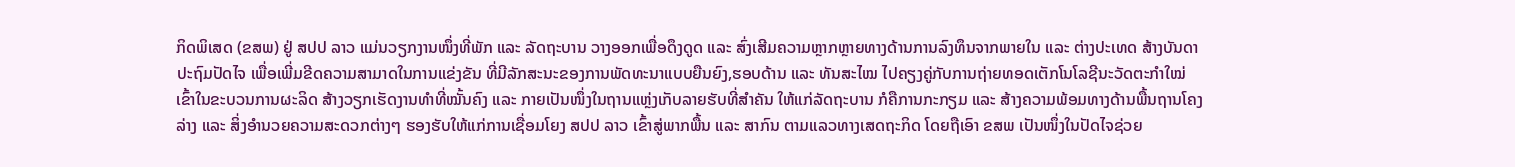ກິດພິເສດ (ຂສພ) ຢູ່ ສປປ ລາວ ແມ່ນວຽກງານໜຶ່ງທີ່ພັກ ແລະ ລັດຖະບານ ວາງອອກເພື່ອດຶງດູດ ແລະ ສົ່ງເສີມຄວາມຫຼາກຫຼາຍທາງດ້ານການລົງທຶນຈາກພາຍໃນ ແລະ ຕ່າງປະເທດ ສ້າງບັນດາປະຖົມປັດໄຈ ເພື່ອເພີ່ມຂີດຄວາມສາມາດໃນການແຂ່ງຂັນ ທີ່ມີລັກສະນະຂອງການພັດທະນາແບບຍືນຍົງ,ຮອບດ້ານ ແລະ ທັນສະໄໝ ໄປຄຽງຄູ່ກັບການຖ່າຍທອດເຕັກໂນໂລຊີນະວັດຕະກຳໃໝ່ເຂົ້າໃນຂະບວນການຜະລິດ ສ້າງວຽກເຮັດງານທໍາທີ່ໝັ້ນຄົງ ແລະ ກາຍເປັນໜຶ່ງໃນຖານແຫຼ່ງເກັບລາຍຮັບທີ່ສໍາຄັນ ໃຫ້ແກ່ລັດຖະບານ ກໍຄືການກະກຽມ ແລະ ສ້າງຄວາມພ້ອມທາງດ້ານພື້ນຖານໂຄງລ່າງ ແລະ ສິ່ງອຳນວຍຄວາມສະດວກຕ່າງໆ ຮອງຮັບໃຫ້ແກ່ການເຊື່ອມໂຍງ ສປປ ລາວ ເຂົ້າສູ່ພາກພື້ນ ແລະ ສາກົນ ຕາມແລວທາງເສດຖະກິດ ໂດຍຖືເອົາ ຂສພ ເປັນໜຶ່ງໃນປັດໄຈຊ່ວຍ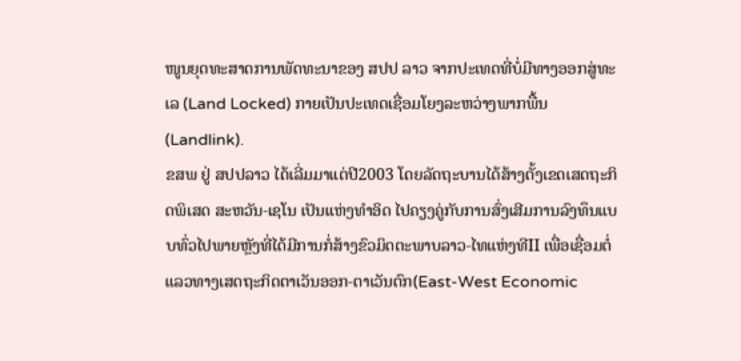ໜູນຍຸດທະສາດການພັດທະນາຂອງ ສປປ ລາວ ຈາກປະເທດທີ່ບໍ່ມີທາງອອກສູ່ທະເລ (Land Locked) ກາຍເປັນປະເທດເຊື່ອມໂຍງລະຫວ່າງພາກພື້ນ (Landlink).
ຂສພ ຢູ່ ສປປລາວ ໄດ້ເລີ່ມມາແຕ່ປີ2003 ໂດຍລັດຖະບານໄດ້ສ້າງຕັ້ງເຂດເສດຖະກິດພິເສດ ສະຫວັນ-ເຊໂນ ເປັນແຫ່ງທຳອິດ ໄປຄຽງຄູ່ກັບການສົ່ງເສີມການລົງທຶນແບບທົ່ວໄປພາຍຫຼັງທີ່ໄດ້ມີການກໍ່ສ້າງຂົວມິດຕະພາບລາວ-ໄທແຫ່ງທີII ເພື່ອເຊື່ອມຕໍ່ແລວທາງເສດຖະກິດຕາເວັນອອກ-ຕາເວັນຕົກ(East-West Economic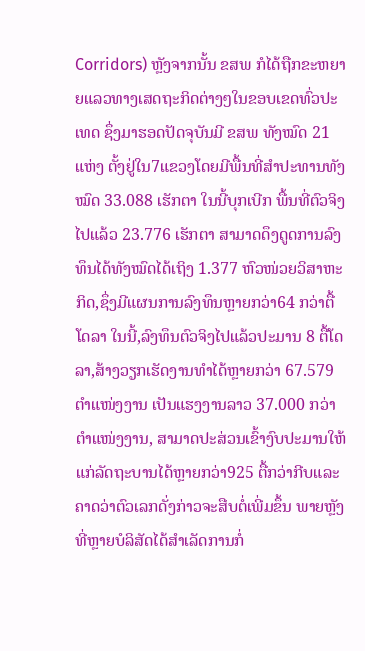Corridors) ຫຼັງຈາກນັ້ນ ຂສພ ກໍໄດ້ຖືກຂະຫຍາຍແລວທາງເສດຖະກິດຕ່າງໆໃນຂອບເຂດທົ່ວປະເທດ ຊຶ່ງມາຮອດປັດຈຸບັນມີ ຂສພ ທັງໝົດ 21 ແຫ່ງ ຕັ້ງຢູ່ໃນ7ແຂວງໂດຍມີພື້ນທີ່ສໍາປະທານທັງໝົດ 33.088 ເຮັກຕາ ໃນນີ້ບຸກເບີກ ພື້ນທີ່ຕົວຈິງໄປແລ້ວ 23.776 ເຮັກຕາ ສາມາດດຶງດູດການລົງທຶນໄດ້ທັງໝົດໄດ້ເຖິງ 1.377 ຫົວໜ່ວຍວິສາຫະກິດ,ຊຶ່ງມີແຜນການລົງທຶນຫຼາຍກວ່າ64 ກວ່າຕື້ໂດລາ ໃນນີ້,ລົງທຶນຕົວຈິງໄປແລ້ວປະມານ 8 ຕື້ໂດລາ,ສ້າງວຽກເຮັດງານທໍາໄດ້ຫຼາຍກວ່າ 67.579ຕໍາແໜ່ງງານ ເປັນແຮງງານລາວ 37.000 ກວ່າຕໍາແໜ່ງງານ, ສາມາດປະສ່ວນເຂົ້າງົບປະມານໃຫ້ແກ່ລັດຖະບານໄດ້ຫຼາຍກວ່າ925 ຕື້ກວ່າກີບແລະ ຄາດວ່າຕົວເລກດັ່ງກ່າວຈະສືບຕໍ່ເພີ່ມຂຶ້ນ ພາຍຫຼັງທີ່ຫຼາຍບໍລິສັດໄດ້ສໍາເລັດການກໍ່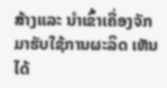ສ້າງແລະ ນໍາເຂົ້າເຄື່ອງຈັກມາຮັບໃຊ້ການຜະລິດ ເຫັນໄດ້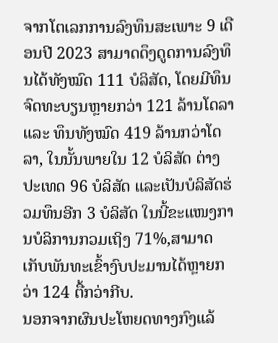ຈາກໂຕເລກການລົງທຶນສະເພາະ 9 ເດືອນປີ 2023 ສາມາດດຶງດູດການລົງທຶນໄດ້ທັງໝົດ 111 ບໍລິສັດ, ໂດຍມີທຶນຈົດທະບຽນຫຼາຍກວ່າ 121 ລ້ານໂດລາແລະ ທຶນທັງໝົດ 419 ລ້ານກວ່າໂດລາ, ໃນນັ້ນພາຍໃນ 12 ບໍລິສັດ ຕ່າງປະເທດ 96 ບໍລິສັດ ແລະເປັນບໍລິສັດຮ່ວມທຶນອີກ 3 ບໍລິສັດ ໃນນີ້ຂະແໜງການບໍລິການກວມເຖິງ 71%,ສາມາດເກັບພັນທະເຂົ້າງົບປະມານໄດ້ຫຼາຍກວ່າ 124 ຕື້ກວ່າກີບ.
ນອກຈາກຜົນປະໂຫຍດທາງກົງແລ້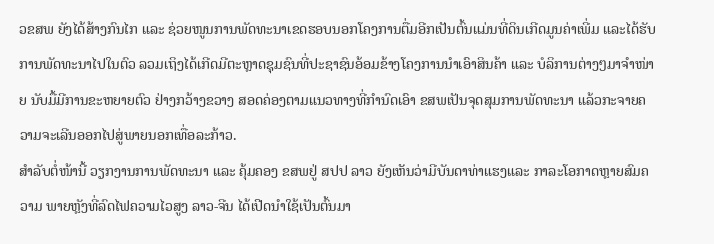ວຂສພ ຍັງໄດ້ສ້າງກົນໄກ ແລະ ຊ່ວຍໜູນການພັດທະນາເຂດຮອບນອກໂຄງການຕື່ມອີກເປັນຕົ້ນແມ່ນທີ່ດິນເກີດມູນຄ່າເພີ່ມ ແລະໄດ້ຮັບການພັດທະນາໄປໃນຕົວ ລວມເຖິງໄດ້ເກີດມີຕະຫຼາດຊຸມຊົນທີ່ປະຊາຊົນອ້ອມຂ້າງໂຄງການນໍາເອົາສິນຄ້າ ແລະ ບໍລິການຕ່າງໆມາຈໍາໜ່າຍ ນັບມື້ມີການຂະຫຍາຍຕົວ ຢ່າງກວ້າງຂວາງ ສອດຄ່ອງຕາມແນວທາງທີ່ກຳນົດເອົາ ຂສພເປັນຈຸດສຸມການພັດທະນາ ແລ້ວກະຈາຍຄວາມຈະເລີນອອກໄປສູ່ພາຍນອກເທື່ອລະກ້າວ.
ສໍາລັບຕໍ່ໜ້ານີ້ ວຽກງານການພັດທະນາ ແລະ ຄຸ້ມຄອງ ຂສພຢູ່ ສປປ ລາວ ຍັງເຫັນວ່າມີບັນດາທ່າແຮງແລະ ກາລະໂອກາດຫຼາຍສົມຄວາມ ພາຍຫຼັງທີ່ລົດໄຟຄວາມໄວສູງ ລາວ-ຈີນ ໄດ້ເປີດນໍາໃຊ້ເປັນຕົ້ນມາ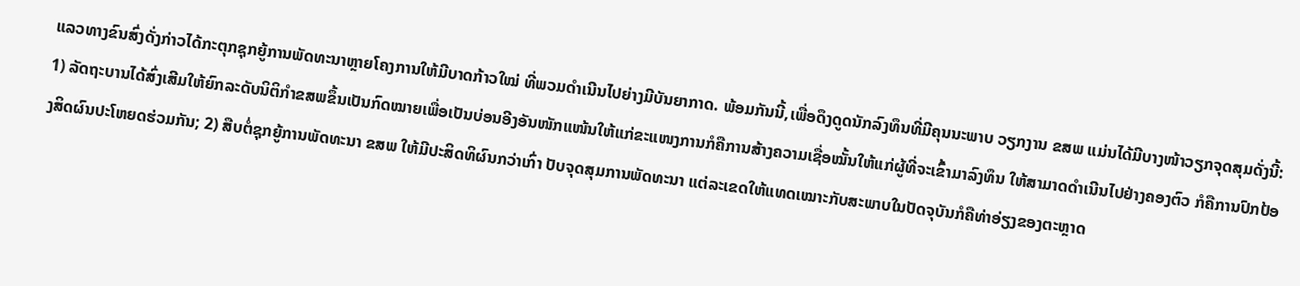ແລວທາງຂົນສົ່ງດັ່ງກ່າວໄດ້ກະຕຸກຊຸກຍູ້ການພັດທະນາຫຼາຍໂຄງການໃຫ້ມີບາດກ້າວໃໝ່ ທີ່ພວມດຳເນີນໄປຍ່າງມີບັນຍາກາດ. ພ້ອມກັນນີ້,ເພື່ອດຶງດູດນັກລົງທຶນທີ່ມີຄຸນນະພາບ ວຽກງານ ຂສພ ແມ່ນໄດ້ມີບາງໜ້າວຽກຈຸດສຸມດັ່ງນີ້: 1) ລັດຖະບານໄດ້ສົ່ງເສີມໃຫ້ຍົກລະດັບນິຕິກຳຂສພຂຶ້ນເປັນກົດໝາຍເພື່ອເປັນບ່ອນອີງອັນໜັກແໜ້ນໃຫ້ແກ່ຂະແໜງການກໍຄືການສ້າງຄວາມເຊື່ອໝັ້ນໃຫ້ແກ່ຜູ້ທີ່ຈະເຂົ້າມາລົງທຶນ ໃຫ້ສາມາດດຳເນີນໄປຢ່າງຄອງຕົວ ກໍຄືການປົກປ້ອງສິດຜົນປະໂຫຍດຮ່ວມກັນ; 2) ສືບຕໍ່ຊຸກຍູ້ການພັດທະນາ ຂສພ ໃຫ້ມີປະສິດທິຜົນກວ່າເກົ່າ ປັບຈຸດສຸມການພັດທະນາ ແຕ່ລະເຂດໃຫ້ແທດເໝາະກັບສະພາບໃນປັດຈຸບັນກໍຄືທ່າອ່ຽງຂອງຕະຫຼາດ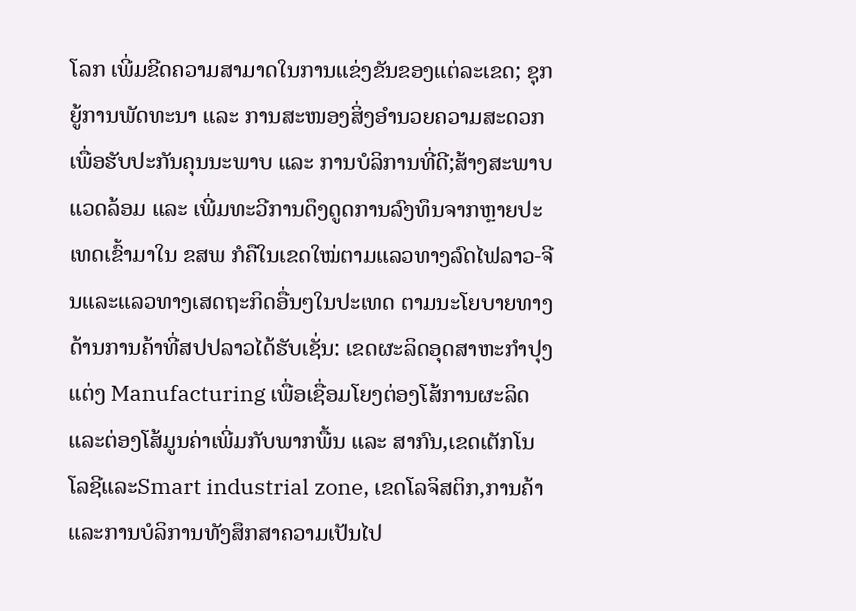ໂລກ ເພີ່ມຂີດຄວາມສາມາດໃນການແຂ່ງຂັນຂອງແຕ່ລະເຂດ; ຊຸກຍູ້ການພັດທະນາ ແລະ ການສະໜອງສິ່ງອໍານວຍຄວາມສະດວກເພື່ອຮັບປະກັນຄຸນນະພາບ ແລະ ການບໍລິການທີ່ດີ;ສ້າງສະພາບແວດລ້ອມ ແລະ ເພີ່ມທະວີການດຶງດູດການລົງທຶນຈາກຫຼາຍປະເທດເຂົ້າມາໃນ ຂສພ ກໍຄືໃນເຂດໃໝ່ຕາມແລວທາງລົດໄຟລາວ-ຈີນແລະແລວທາງເສດຖະກິດອື່ນໆໃນປະເທດ ຕາມນະໂຍບາຍທາງດ້ານການຄ້າທີ່ສປປລາວໄດ້ຮັບເຊັ່ນ: ເຂດຜະລິດອຸດສາຫະກໍາປຸງແຕ່ງ Manufacturing ເພື່ອເຊື່ອມໂຍງຕ່ອງໂສ້ການຜະລິດແລະຕ່ອງໂສ້ມູນຄ່າເພີ່ມກັບພາກພື້ນ ແລະ ສາກົນ,ເຂດເຕັກໂນໂລຊີແລະSmart industrial zone, ເຂດໂລຈິສຕິກ,ການຄ້າແລະການບໍລິການທັງສຶກສາຄວາມເປັນໄປ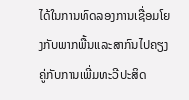ໄດ້ໃນການທົດລອງການເຊື່ອມໂຍງກັບພາກພື້ນແລະສາກົນໄປຄຽງຄູ່ກັບການເພີ່ມທະວີປະສິດ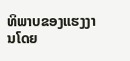ທິພາບຂອງແຮງງານໂດຍ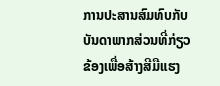ການປະສານສົມທົບກັບບັນດາພາກສ່ວນທີ່ກ່ຽວຂ້ອງເພື່ອສ້າງສີມືແຮງ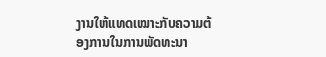ງານໃຫ້ແທດເໝາະກັບຄວາມຕ້ອງການໃນການພັດທະນາ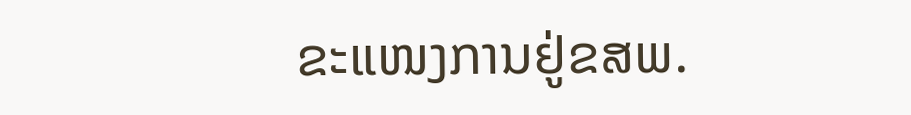ຂະແໜງການຢູ່ຂສພ.